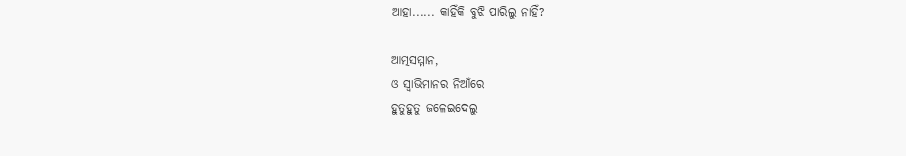ଆହା...... କାହିଁକି ବୁଝି ପାରିଲୁ ନାହିଁ?

ଆତ୍ମସମ୍ମାନ,
ଓ ସ୍ବାଭିମାନର ନିଆଁରେ
ହୁତୁହୁତୁ ଜଳେଇଦେଲୁ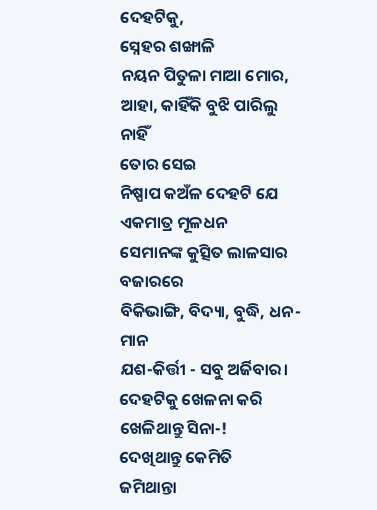ଦେହଟିକୁ,
ସ୍ନେହର ଶଙ୍ଖାଳି
ନୟନ ପିତୁଳା ମାଆ ମୋର,
ଆହା, କାହିଁକି ବୁଝି ପାରିଲୁ ନାହିଁ
ତୋର ସେଇ
ନିଷ୍ପାପ କଅଁଳ ଦେହଟି ଯେ
ଏକମାତ୍ର ମୂଳଧନ
ସେମାନଙ୍କ କୁତ୍ସିତ ଲାଳସାର ବଜାରରେ
ବିକିଭାଙ୍ଗି, ବିଦ୍ୟା, ବୁଦ୍ଧି, ଧନ-ମାନ
ଯଶ-କିର୍ତ୍ତୀ - ସବୁ ଅର୍ଜିବାର।
ଦେହଟିକୁ ଖେଳନା କରି
ଖେଳିଥାନ୍ତୁ ସିନା-!
ଦେଖିଥାନ୍ତୁ କେମିତି
ଜମିଥାନ୍ତା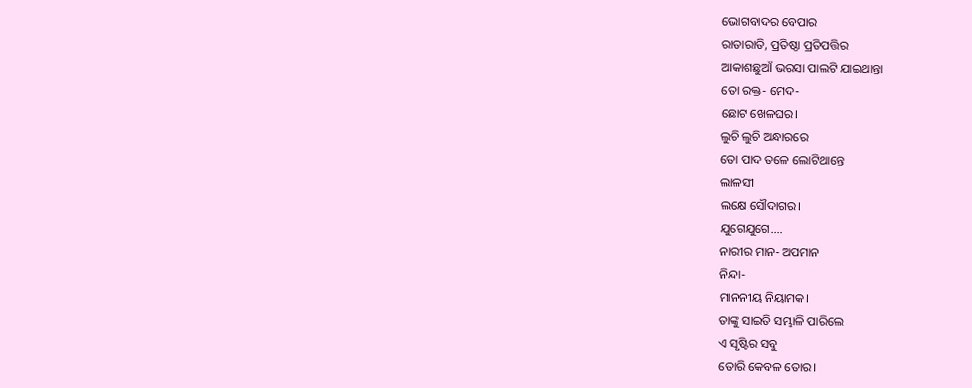ଭୋଗବାଦର ବେପାର
ରାତାରାତି, ପ୍ରତିଷ୍ଠା ପ୍ରତିପତ୍ତିର
ଆକାଶଛୁଆଁ ଭରସା ପାଲଟି ଯାଇଥାନ୍ତା
ତୋ ରକ୍ତ- ମେଦ-
ଛୋଟ ଖେଳଘର।
ଲୁଚି ଲୁଚି ଅନ୍ଧାରରେ
ତୋ ପାଦ ତଳେ ଲୋଟିଥାନ୍ତେ
ଲାଳସୀ
ଲକ୍ଷେ ସୌଦାଗର।
ଯୁଗେଯୁଗେ....
ନାରୀର ମାନ- ଅପମାନ
ନିନ୍ଦା-
ମାନନୀୟ ନିୟାମକ।
ତାଙ୍କୁ ସାଇତି ସମ୍ଭାଳି ପାରିଲେ
ଏ ସୃଷ୍ଟିର ସବୁ
ତୋରି କେବଳ ତୋର।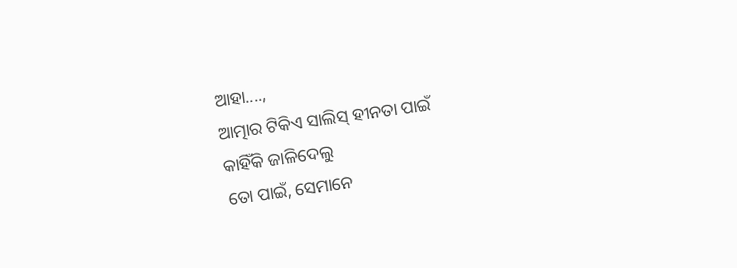ଆହା....,
ଆତ୍ମାର ଟିକିଏ ସାଲିସ୍ ହୀନତା ପାଇଁ
କାହିଁକି ଜାଳିଦେଲୁ
ତୋ ପାଇଁ, ସେମାନେ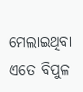ମେଲାଇଥିବା
ଏତେ ବିପୁଳ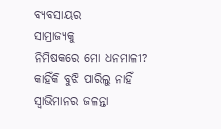ବ୍ୟବସାୟର
ସାମ୍ରାଜ୍ୟକୁ
ନିମିଷକରେ ମୋ ଧନମାଳୀ?
କାହିଁକି ବୁଝି ପାରିଲୁ ନାହିଁ
ସ୍ବାଭିମାନର ଜଳନ୍ତା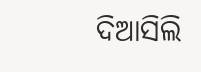ଦିଆସିଲି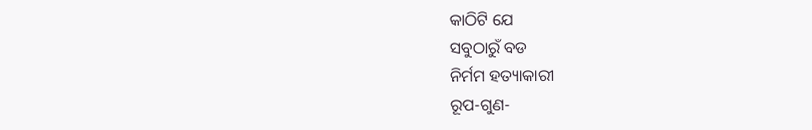କାଠିଟି ଯେ
ସବୁଠାରୁଁ ବଡ
ନିର୍ମମ ହତ୍ୟାକାରୀ
ରୂପ-ଗୁଣ-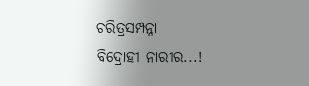ଚରିତ୍ରସମ୍ପନ୍ନା
ବିଦ୍ରୋହୀ ନାରୀର...!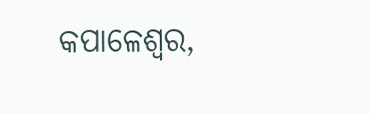କପାଳେଶ୍ବର,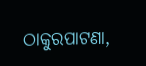ଠାକୁରପାଟଣା,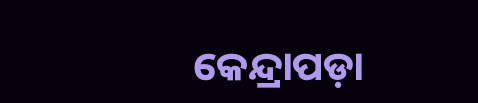କେନ୍ଦ୍ରାପଡ଼ା